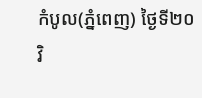កំបូល(ភ្នំពេញ) ថ្ងៃទី២០ វិ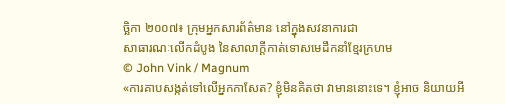ច្ឆិកា ២០០៧៖ ក្រុមអ្នកសារព័ត៌មាន នៅក្នុងសវនាការជា
សាធារណៈលើកដំបូង នៃសាលាក្តីកាត់ទោសមេដឹកនាំខ្មែរក្រហម
© John Vink / Magnum
«ការគាបសង្កត់ទៅលើអ្នកកាសែត? ខ្ញុំមិនគិតថា វាមាននោះទេ។ ខ្ញុំអាច និយាយអី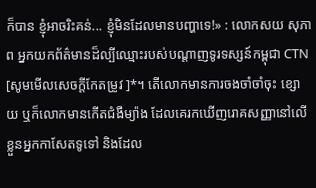ក៏បាន ខ្ញុំអាចរិះគន់... ខ្ញុំមិនដែលមានបញ្ហាទេ!» : លោកសយ សុភាព អ្នកយកព័ត៌មានដ៏ល្បីឈ្មោះរបស់បណ្តាញទូរទស្សន៍កម្ពុជា CTN [សូមមើលសេចក្តីកែតម្រូវ ]*។ តើលោកមានការចងចាំចាំចុះ ខ្សោយ ឬក៏លោកមានកើតជំងឺម្យ៉ាង ដែលគេរកឃើញរោគសញ្ញានៅលើ ខ្លួនអ្នកកាសែតទូទៅ និងដែល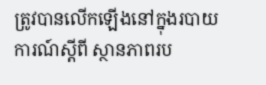ត្រូវបានលើកឡើងនៅក្នុងរបាយការណ៍ស្តីពី ស្ថានភាពរប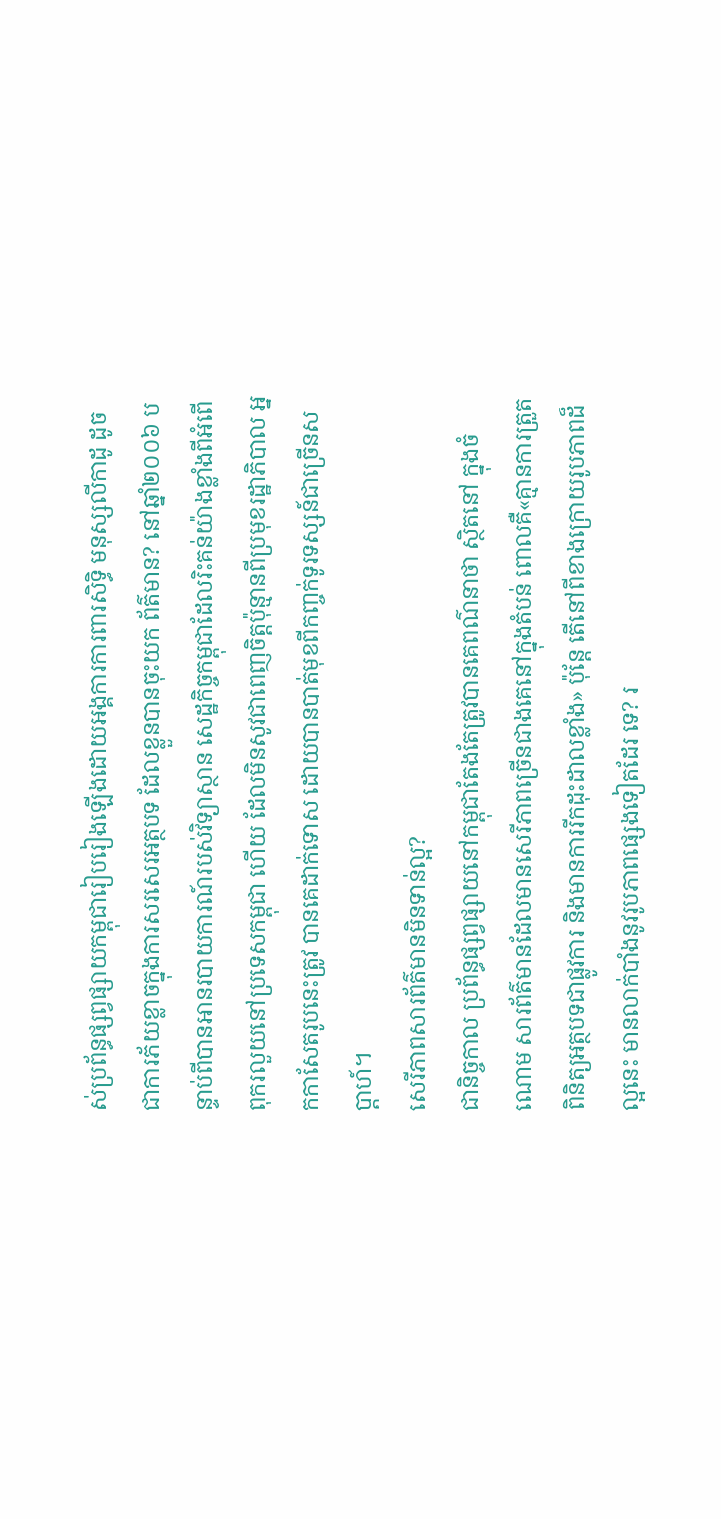ស់ប្រព័ន្ធផ្សព្វផ្សាយកម្ពុជារៀបរៀងឡើងដោយអង្គការការពារសិទ្ធិ មនុស្សលីកាដូ ដូចជាការភ័យខ្លាចក្នុងការសរសេរអត្ថបទ ដែលខ្លួនបានចុះយក ព័ត៌មាន? នៅឆ្នាំ២០០៦ បន្ទាប់ពីបានអានរបាយការណ៍របស់វិទ្យាស្ថាន សេដ្ឋកិច្ចកម្ពុជាដែលរិះគន់យ៉ាងខ្លាំងពីអំពើពុករលួយនៅប្រទេសកម្ពុជា ហើយ ដែលមិនសូវជាពេញចិត្តប៉ុន្មានពីប្រមុខរដ្ឋាភិបាល អ្នកកាសែតរូបនេះត្រូវ បានគេដាក់ទោស ដោយបានបាត់មុខពីកញ្ចក់ទូរទស្សន៍ជាច្រើនសប្តាហ៍។
សេរីភាពសារព័ត៌មានមិនទាន់ល្អ?
ជានិច្ចកាល ប្រព័ន្ធផ្សព្វផ្សាយនៅកម្ពុជាតែងតែត្រូវបានគេពណ៌នាថា ស្ថិតនៅ ក្នុងចំណោម សារព័ត៌មានដែលមានសេរីភាពច្រើនជាងគេនៅក្នុងតំបន់ ពោលគឺ«គ្មានការត្រួតពិនិត្យអត្ថបទជាផ្លូវការ និងមានការរីកដុះដាលខ្លាំង» ប៉ុន្តែ តើនៅពីខាងក្រោយរូបភាពដ៏ល្អនេះ មានលាក់បាំងនូវរូបភាពផ្សេងទៀតដែរ ទេ? រ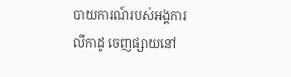បាយការណ៍របស់អង្គការលីកាដូ ចេញផ្សាយនៅ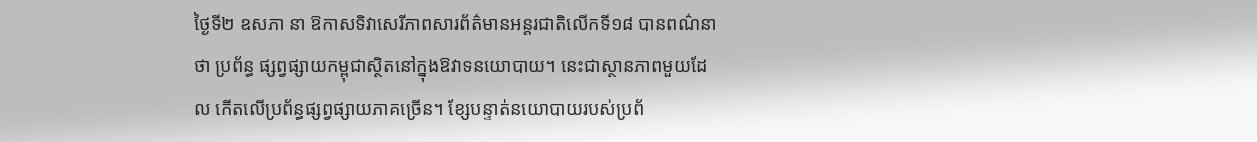ថ្ងៃទី២ ឧសភា នា ឱកាសទិវាសេរីភាពសារព័ត៌មានអន្តរជាតិលើកទី១៨ បានពណ៌នាថា ប្រព័ន្ធ ផ្សព្វផ្សាយកម្ពុជាស្ថិតនៅក្នុងឱវាទនយោបាយ។ នេះជាស្ថានភាពមួយដែល កើតលើប្រព័ន្ធផ្សព្វផ្សាយភាគច្រើន។ ខ្សែបន្ទាត់នយោបាយរបស់ប្រព័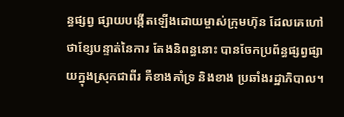ន្ធផ្សព្វ ផ្សាយបង្កើតឡើងដោយម្ចាស់ក្រុមហ៊ុន ដែលគេហៅថាខ្សែបន្ទាត់នៃការ តែងនិពន្ធនោះ បានចែកប្រព័ន្ធផ្សព្វផ្សាយក្នុងស្រុកជាពីរ គឺខាងគាំទ្រ និងខាង ប្រឆាំងរដ្ឋាភិបាល។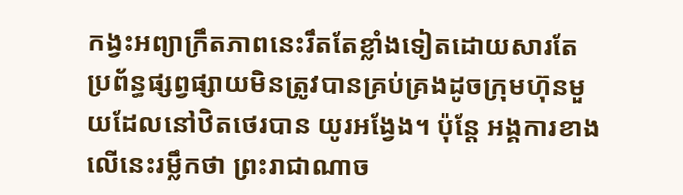កង្វះអព្យាក្រឹតភាពនេះរឹតតែខ្លាំងទៀតដោយសារតែ ប្រព័ន្ធផ្សព្វផ្សាយមិនត្រូវបានគ្រប់គ្រងដូចក្រុមហ៊ុនមួយដែលនៅឋិតថេរបាន យូរអង្វែង។ ប៉ុន្តែ អង្គការខាងលើនេះរម្លឹកថា ព្រះរាជាណាច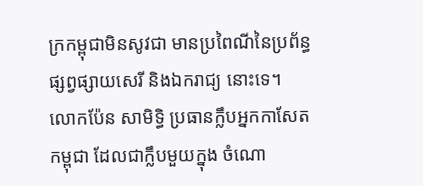ក្រកម្ពុជាមិនសូវជា មានប្រពៃណីនៃប្រព័ន្ធផ្សព្វផ្សាយសេរី និងឯករាជ្យ នោះទេ។
លោកប៉ែន សាមិទ្ធិ ប្រធានក្លឹបអ្នកកាសែតកម្ពុជា ដែលជាក្លឹបមួយក្នុង ចំណោ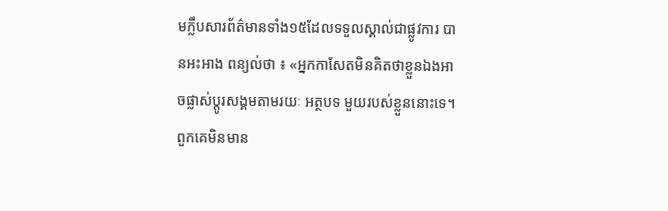មក្លឹបសារព័ត៌មានទាំង១៥ដែលទទួលស្គាល់ជាផ្លូវការ បានអះអាង ពន្យល់ថា ៖ «អ្នកកាសែតមិនគិតថាខ្លួនឯងអាចផ្លាស់ប្តូរសង្គមតាមរយៈ អត្ថបទ មួយរបស់ខ្លួននោះទេ។ ពួកគេមិនមាន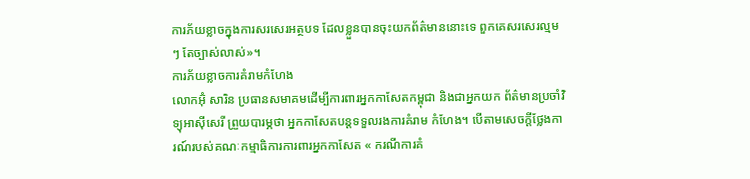ការភ័យខ្លាចក្នុងការសរសេរអត្ថបទ ដែលខ្លួនបានចុះយកព័ត៌មាននោះទេ ពួកគេសរសេរល្មមៗ តែច្បាស់លាស់»។
ការភ័យខ្លាចការគំរាមកំហែង
លោកអ៊ុំ សារិន ប្រធានសមាគមដើម្បីការពារអ្នកកាសែតកម្ពុជា និងជាអ្នកយក ព័ត៌មានប្រចាំវិទ្យុអាស៊ីសេរី ព្រួយបារម្ភថា អ្នកកាសែតបន្តទទួលរងការគំរាម កំហែង។ បើតាមសេចក្តីថ្លែងការណ៍របស់គណៈកម្មាធិការការពារអ្នកកាសែត « ករណីការគំ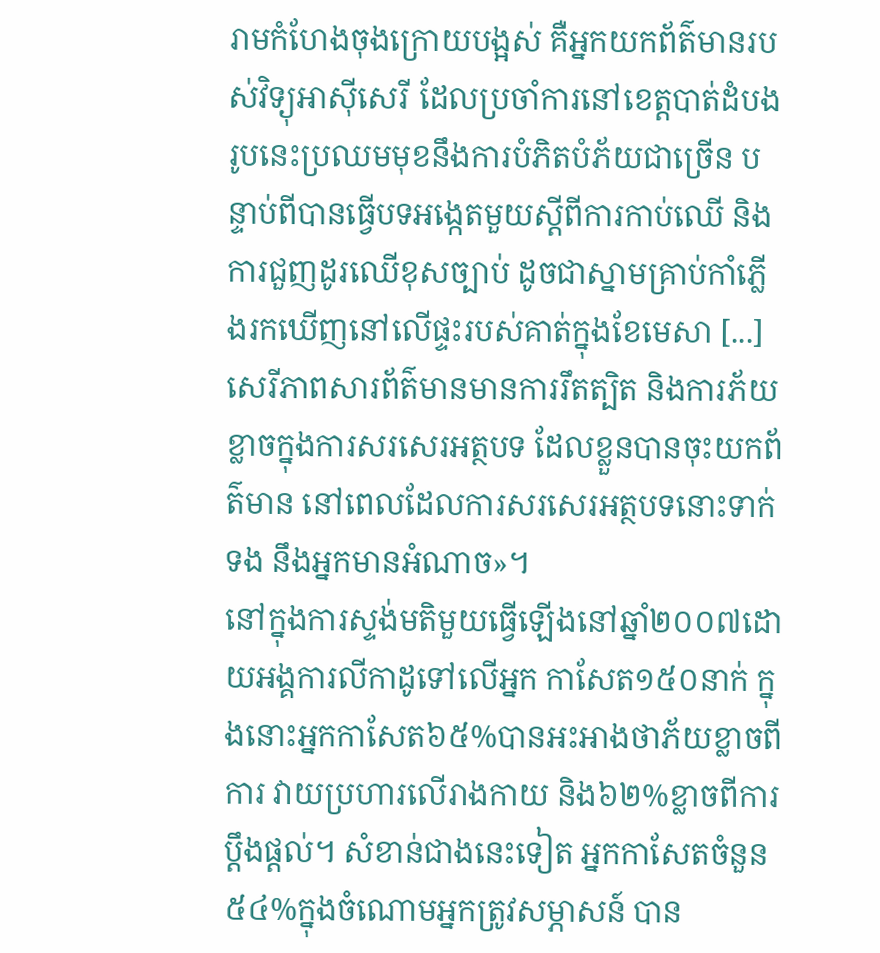រាមកំហែងចុងក្រោយបង្អស់ គឺអ្នកយកព័ត៌មានរបស់វិទ្យុអាស៊ីសេរី ដែលប្រចាំការនៅខេត្តបាត់ដំបងរូបនេះប្រឈមមុខនឹងការបំភិតបំភ័យជាច្រើន បន្ទាប់ពីបានធ្វើបទអង្កេតមួយស្តីពីការកាប់ឈើ និងការជួញដូរឈើខុសច្បាប់ ដូចជាស្នាមគ្រាប់កាំភ្លើងរកឃើញនៅលើផ្ទះរបស់គាត់ក្នុងខែមេសា [...] សេរីភាពសារព័ត៌មានមានការរឹតត្បិត និងការភ័យខ្លាចក្នុងការសរសេរអត្ថបទ ដែលខ្លួនបានចុះយកព័ត៌មាន នៅពេលដែលការសរសេរអត្ថបទនោះទាក់ទង នឹងអ្នកមានអំណាច»។
នៅក្នុងការស្ទង់មតិមួយធ្វើឡើងនៅឆ្នាំ២០០៧ដោយអង្គការលីកាដូទៅលើអ្នក កាសែត១៥០នាក់ ក្នុងនោះអ្នកកាសែត៦៥%បានអះអាងថាភ័យខ្លាចពីការ វាយប្រហារលើរាងកាយ និង៦២%ខ្លាចពីការប្តឹងផ្តល់។ សំខាន់ជាងនេះទៀត អ្នកកាសែតចំនួន៥៤%ក្នុងចំណោមអ្នកត្រូវសម្ភាសន៍ បាន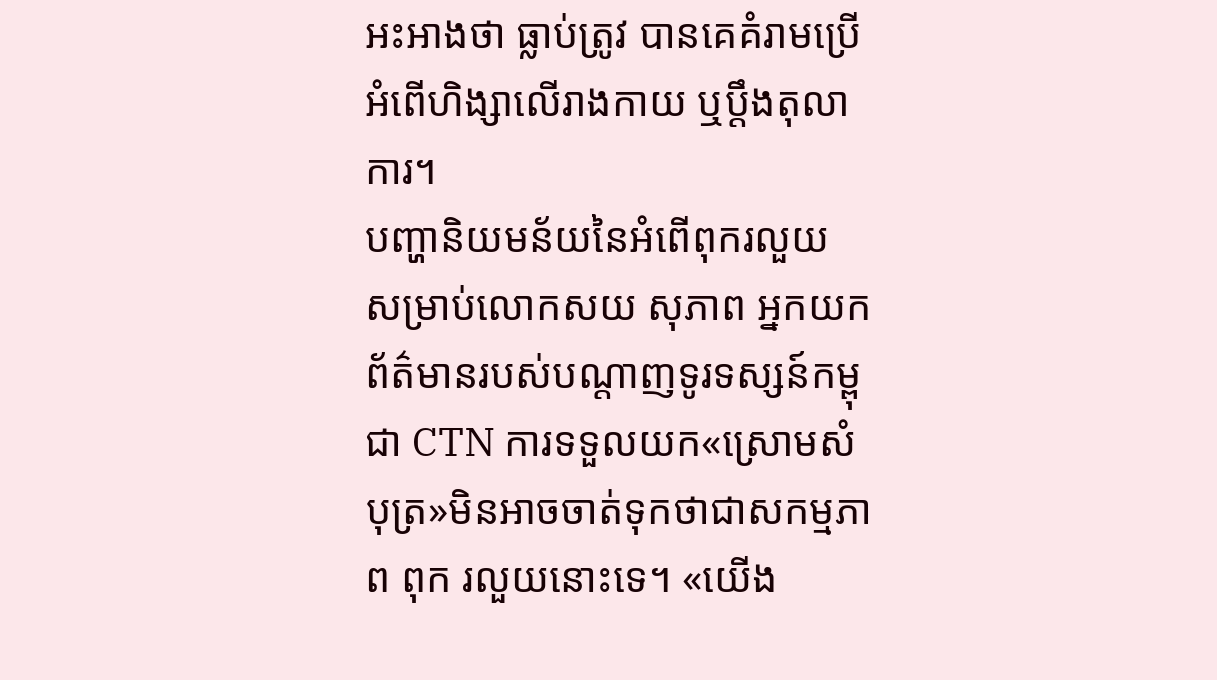អះអាងថា ធ្លាប់ត្រូវ បានគេគំរាមប្រើអំពើហិង្សាលើរាងកាយ ឬប្តឹងតុលាការ។
បញ្ហានិយមន័យនៃអំពើពុករលួយ
សម្រាប់លោកសយ សុភាព អ្នកយកព័ត៌មានរបស់បណ្តាញទូរទស្សន៍កម្ពុជា CTN ការទទួលយក«ស្រោមសំបុត្រ»មិនអាចចាត់ទុកថាជាសកម្មភាព ពុក រលួយនោះទេ។ «យើង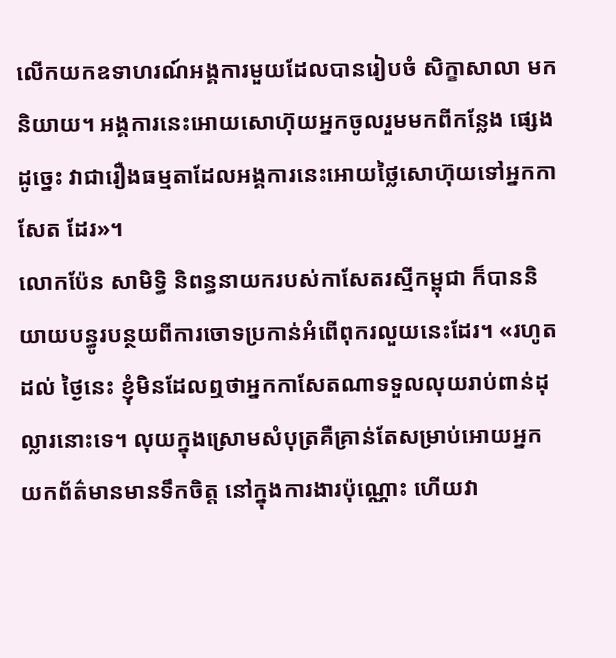លើកយកឧទាហរណ៍អង្គការមួយដែលបានរៀបចំ សិក្ខាសាលា មកនិយាយ។ អង្គការនេះអោយសោហ៊ុយអ្នកចូលរួមមកពីកន្លែង ផ្សេង ដូច្នេះ វាជារឿងធម្មតាដែលអង្គការនេះអោយថ្លៃសោហ៊ុយទៅអ្នកកាសែត ដែរ»។
លោកប៉ែន សាមិទ្ធិ និពន្ធនាយករបស់កាសែតរស្មីកម្ពុជា ក៏បាននិយាយបន្ធូរបន្ថយពីការចោទប្រកាន់អំពើពុករលួយនេះដែរ។ «រហូតដល់ ថ្ងៃនេះ ខ្ញុំមិនដែលឮថាអ្នកកាសែតណាទទួលលុយរាប់ពាន់ដុល្លារនោះទេ។ លុយក្នុងស្រោមសំបុត្រគឺគ្រាន់តែសម្រាប់អោយអ្នកយកព័ត៌មានមានទឹកចិត្ត នៅក្នុងការងារប៉ុណ្ណោះ ហើយវា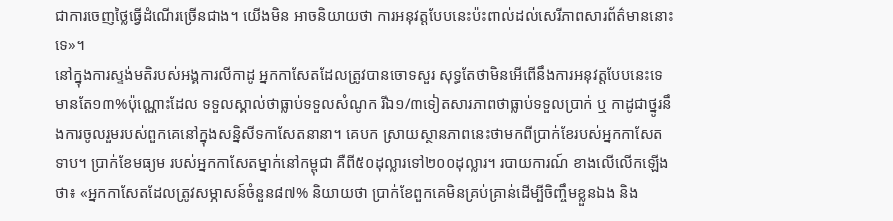ជាការចេញថ្លៃធ្វើដំណើរច្រើនជាង។ យើងមិន អាចនិយាយថា ការអនុវត្តបែបនេះប៉ះពាល់ដល់សេរីភាពសារព័ត៌មាននោះ ទេ»។
នៅក្នុងការស្ទង់មតិរបស់អង្គការលីកាដូ អ្នកកាសែតដែលត្រូវបានចោទសួរ សុទ្ធតែថាមិនអើពើនឹងការអនុវត្តបែបនេះទេ មានតែ១៣%ប៉ុណ្ណោះដែល ទទួលស្គាល់ថាធ្លាប់ទទួលសំណូក រីឯ១/៣ទៀតសារភាពថាធ្លាប់ទទួលប្រាក់ ឬ កាដូជាថ្នូរនឹងការចូលរួមរបស់ពួកគេនៅក្នុងសន្និសីទកាសែតនានា។ គេបក ស្រាយស្ថានភាពនេះថាមកពីប្រាក់ខែរបស់អ្នកកាសែតទាប។ ប្រាក់ខែមធ្យម របស់អ្នកកាសែតម្នាក់នៅកម្ពុជា គឺពី៥០ដុល្លារទៅ២០០ដុល្លារ។ របាយការណ៍ ខាងលើលើកឡើងថា៖ «អ្នកកាសែតដែលត្រូវសម្ភាសន៍ចំនួន៨៧% និយាយថា ប្រាក់ខែពួកគេមិនគ្រប់គ្រាន់ដើម្បីចិញ្ចឹមខ្លួនឯង និង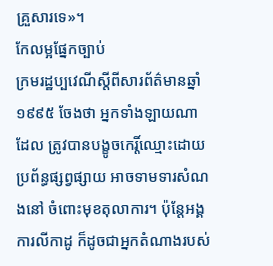គ្រួសារទេ»។
កែលម្អផ្នែកច្បាប់
ក្រមរដ្ឋប្បវេណីស្តីពីសារព័ត៌មានឆ្នាំ១៩៩៥ ចែងថា អ្នកទាំងឡាយណា ដែល ត្រូវបានបង្ខូចកេរ្តិ៍ឈ្មោះដោយប្រព័ន្ធផ្សព្វផ្សាយ អាចទាមទារសំណងនៅ ចំពោះមុខតុលាការ។ ប៉ុន្តែអង្គការលីកាដូ ក៏ដូចជាអ្នកតំណាងរបស់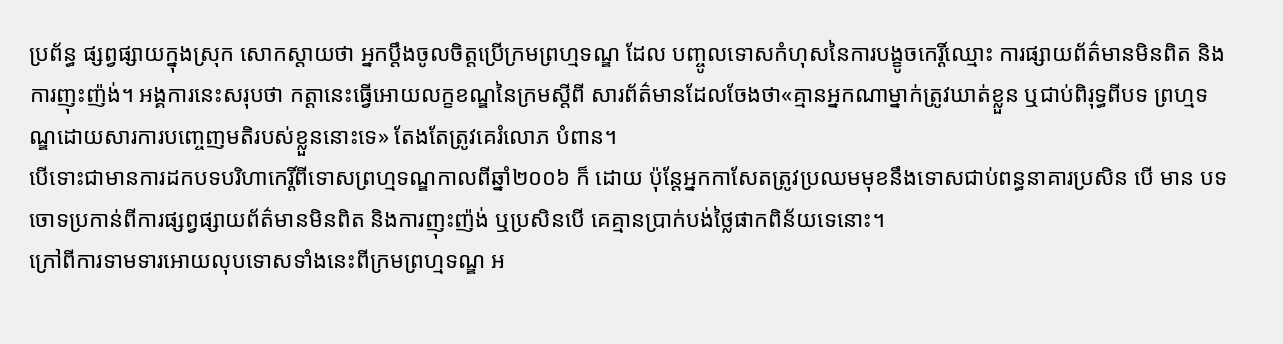ប្រព័ន្ធ ផ្សព្វផ្សាយក្នុងស្រុក សោកស្តាយថា អ្នកប្តឹងចូលចិត្តប្រើក្រមព្រហ្មទណ្ឌ ដែល បញ្ចូលទោសកំហុសនៃការបង្ខូចកេរ្តិ៍ឈ្មោះ ការផ្សាយព័ត៌មានមិនពិត និង ការញុះញ៉ង់។ អង្គការនេះសរុបថា កត្តានេះធ្វើអោយលក្ខខណ្ឌនៃក្រមស្តីពី សារព័ត៌មានដែលចែងថា«គ្មានអ្នកណាម្នាក់ត្រូវឃាត់ខ្លួន ឬជាប់ពិរុទ្ធពីបទ ព្រហ្មទណ្ឌដោយសារការបញ្ចេញមតិរបស់ខ្លួននោះទេ» តែងតែត្រូវគេរំលោភ បំពាន។
បើទោះជាមានការដកបទបរិហាកេរ្តិ៍ពីទោសព្រហ្មទណ្ឌកាលពីឆ្នាំ២០០៦ ក៏ ដោយ ប៉ុន្តែអ្នកកាសែតត្រូវប្រឈមមុខនឹងទោសជាប់ពន្ធនាគារប្រសិន បើ មាន បទចោទប្រកាន់ពីការផ្សព្វផ្សាយព័ត៌មានមិនពិត និងការញុះញ៉ង់ ឬប្រសិនបើ គេគ្មានប្រាក់បង់ថ្លៃផាកពិន័យទេនោះ។
ក្រៅពីការទាមទារអោយលុបទោសទាំងនេះពីក្រមព្រហ្មទណ្ឌ អ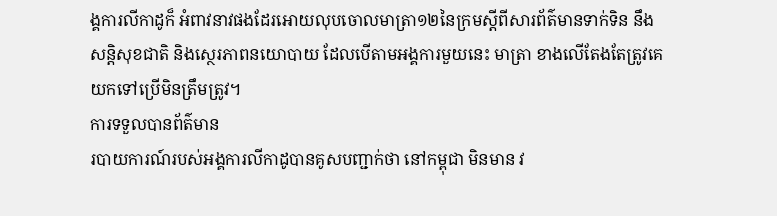ង្គការលីកាដូក៏ អំពាវនាវផងដែរអោយលុបចោលមាត្រា១២នៃក្រមស្តីពីសារព័ត៌មានទាក់ទិន នឹងសន្តិសុខជាតិ និងស្ថេរភាពនយោបាយ ដែលបើតាមអង្គការមួយនេះ មាត្រា ខាងលើតែងតែត្រូវគេយកទៅប្រើមិនត្រឹមត្រូវ។
ការទទួលបានព័ត៌មាន
របាយការណ៍របស់អង្គការលីកាដូបានគូសបញ្ជាក់ថា នៅកម្ពុជា មិនមាន វ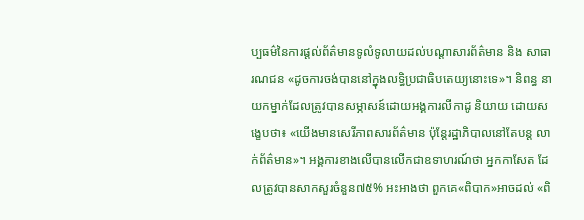ប្បធម៌នៃការផ្តល់ព័ត៌មានទូលំទូលាយដល់បណ្តាសារព័ត៌មាន និង សាធារណជន «ដូចការចង់បាននៅក្នុងលទ្ធិប្រជាធិបតេយ្យនោះទេ»។ និពន្ធ នាយកម្នាក់ដែលត្រូវបានសម្ភាសន៍ដោយអង្គការលីកាដូ និយាយ ដោយសង្ខេបថា៖ «យើងមានសេរីភាពសារព័ត៌មាន ប៉ុន្តែរដ្ឋាភិបាលនៅតែបន្ត លាក់ព័ត៌មាន»។ អង្គការខាងលើបានលើកជាឧទាហរណ៍ថា អ្នកកាសែត ដែលត្រូវបានសាកសួរចំនួន៧៥% អះអាងថា ពួកគេ«ពិបាក»អាចដល់ «ពិ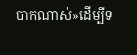បាកណាស់»ដើម្បីទ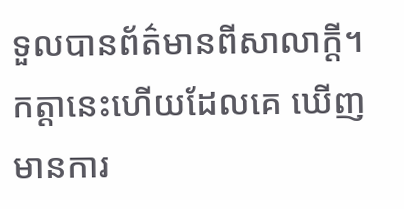ទួលបានព័ត៌មានពីសាលាក្តី។ កត្តានេះហើយដែលគេ ឃើញមានការ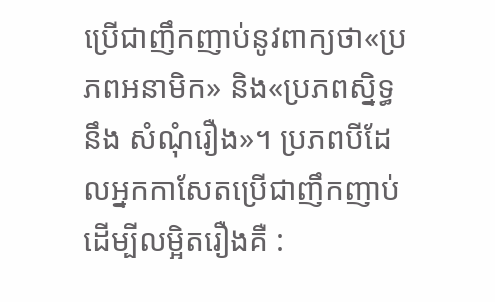ប្រើជាញឹកញាប់នូវពាក្យថា«ប្រភពអនាមិក» និង«ប្រភពស្និទ្ធនឹង សំណុំរឿង»។ ប្រភពបីដែលអ្នកកាសែតប្រើជាញឹកញាប់ដើម្បីលម្អិតរឿងគឺ :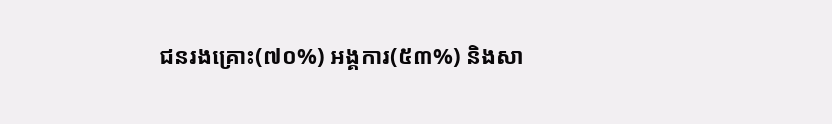ជនរងគ្រោះ(៧០%) អង្គការ(៥៣%) និងសា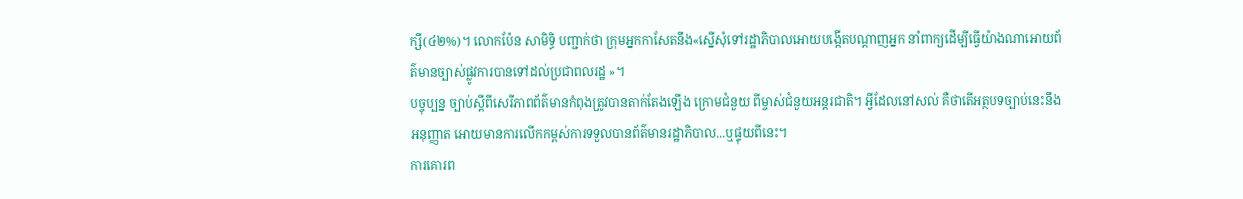ក្សី(៤២%)។ លោកប៉ែន សាមិទ្ធិ បញ្ជាក់ថា ក្រុមអ្នកកាសែតនឹង«ស្នើសុំទៅរដ្ឋាភិបាលអោយបង្កើតបណ្តាញអ្នក នាំពាក្យដើម្បីធ្វើយ៉ាងណាអោយព័ត៌មានច្បាស់ផ្លូវការបានទៅដល់ប្រជាពលរដ្ឋ »។
បច្ចុប្បន្ន ច្បាប់ស្តីពីសេរីភាពព័ត៌មានកំពុងត្រូវបានតាក់តែងឡើង ក្រោមជំនួយ ពីម្ចាស់ជំនួយអន្តរជាតិ។ អ្វីដែលនៅសល់ គឺថាតើអត្ថបទច្បាប់នេះនឹងអនុញ្ញាត អោយមានការលើកកម្ពស់ការទទួលបានព័ត៌មានរដ្ឋាភិបាល...ឬផ្ទុយពីនេះ។
ការគោរព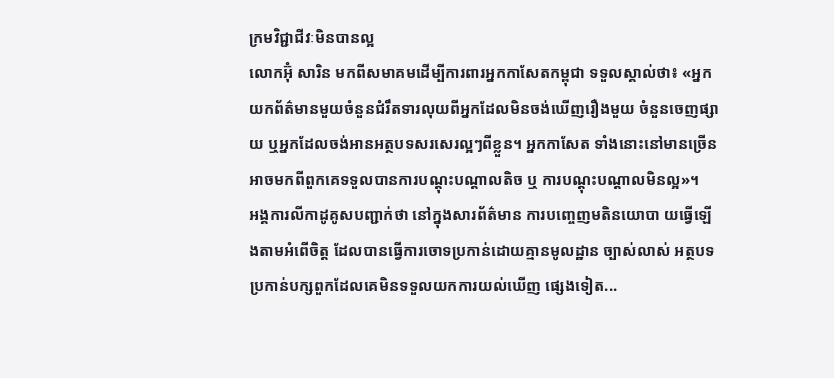ក្រមវិជ្ជាជីវៈមិនបានល្អ
លោកអ៊ុំ សារិន មកពីសមាគមដើម្បីការពារអ្នកកាសែតកម្ពុជា ទទួលស្គាល់ថា៖ «អ្នកយកព័ត៌មានមួយចំនួនជំរឹតទារលុយពីអ្នកដែលមិនចង់ឃើញរឿងមួយ ចំនួនចេញផ្សាយ ឬអ្នកដែលចង់អានអត្ថបទសរសេរល្អៗពីខ្លួន។ អ្នកកាសែត ទាំងនោះនៅមានច្រើន អាចមកពីពួកគេទទួលបានការបណ្តុះបណ្តាលតិច ឬ ការបណ្តុះបណ្តាលមិនល្អ»។
អង្គការលីកាដូគូសបញ្ជាក់ថា នៅក្នុងសារព័ត៌មាន ការបញ្ចេញមតិនយោបា យធ្វើឡើងតាមអំពើចិត្ត ដែលបានធ្វើការចោទប្រកាន់ដោយគ្មានមូលដ្ឋាន ច្បាស់លាស់ អត្ថបទប្រកាន់បក្សពួកដែលគេមិនទទួលយកការយល់ឃើញ ផ្សេងទៀត...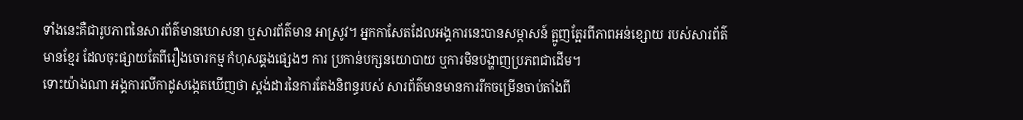ទាំងនេះគឺជារូបភាពនៃសារព័ត៌មានឃោសនា ឬសារព័ត៌មាន អាស្រូវ។ អ្នកកាសែតដែលអង្គការនេះបានសម្ភាសន៍ ត្អូញត្អែរពីភាពអន់ខ្សោយ របស់សារព័ត៌មានខ្មែរ ដែលចុះផ្សាយតែពីរឿងចោរកម្ម កំហុសឆ្គងផ្សេងៗ ការ ប្រកាន់បក្សនយោបាយ ឬការមិនបង្ហាញប្រភពជាដើម។
ទោះយ៉ាងណា អង្គការលីកាដូសង្កេតឃើញថា ស្តង់ដារនៃការតែងនិពន្ធរបស់ សារព័ត៌មានមានការរីកចម្រើនចាប់តាំងពី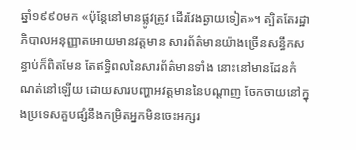ឆ្នាំ១៩៩០មក «ប៉ុន្តែនៅមានផ្លូវត្រូវ ដើរវែងឆ្ងាយទៀត»។ ត្បិតតែរដ្ឋាភិបាលអនុញ្ញាតអោយមានវត្តមាន សារព័ត៌មានយ៉ាងច្រើនសន្ធឹកសន្ធាប់ក៏ពិតមែន តែឥទ្ធិពលនៃសារព័ត៌មានទាំង នោះនៅមានដែនកំណត់នៅឡើយ ដោយសារបញ្ហាអវត្តមាននៃបណ្តាញ ចែកចាយនៅក្នុងប្រទេសគួបផ្សំនឹងកម្រិតអ្នកមិនចេះអក្សរ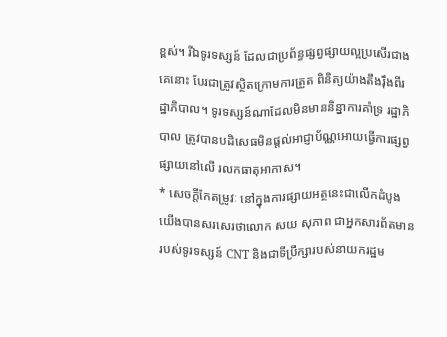ខ្ពស់។ រីឯទូរទស្សន៍ ដែលជាប្រព័ន្ធផ្សព្វផ្សាយល្អប្រសើរជាងគេនោះ បែរជាត្រូវស្ថិតក្រោមការត្រួត ពិនិត្យយ៉ាងតឹងរ៉ឹងពីរដ្ឋាភិបាល។ ទូរទស្សន៍ណាដែលមិនមាននិន្នាការគាំទ្រ រដ្ឋាភិបាល ត្រូវបានបដិសេធមិនផ្តល់អាជ្ញាប័ណ្ណអោយធ្វើការផ្សព្វផ្សាយនៅលើ រលកធាតុអាកាស។
* សេចក្តីកែតម្រូវៈ នៅក្នុងការផ្សាយអត្ថនេះជាលើកដំបូង យើងបានសរសេរថាលោក សយ សុភាព ជាអ្នកសារព័តមាន របស់ទូរទស្សន៍ CNT និងជាទីប្រឹក្សារបស់នាយករដ្ឋម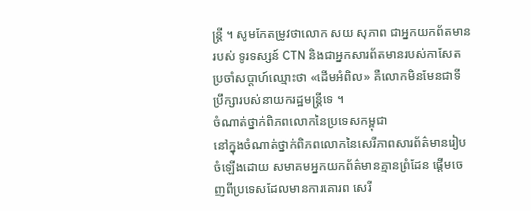ន្រ្តី ។ សូមកែតម្រូវថាលោក សយ សុភាព ជាអ្នកយកព័តមានរបស់ ទូរទស្សន៍ CTN និងជាអ្នកសារព័តមានរបស់កាសែត ប្រចាំសប្តាហ៍ឈ្មោះថា «ដើមអំពិល» គឺលោកមិនមែនជាទីប្រឹក្សារបស់នាយករដ្ឋមន្រ្តីទេ ។
ចំណាត់ថ្នាក់ពិភពលោកនៃប្រទេសកម្ពុជា
នៅក្នុងចំណាត់ថ្នាក់ពិភពលោកនៃសេរីភាពសារព័ត៌មានរៀបចំឡើងដោយ សមាគមអ្នកយកព័ត៌មានគ្មានព្រំដែន ផ្តើមចេញពីប្រទេសដែលមានការគោរព សេរី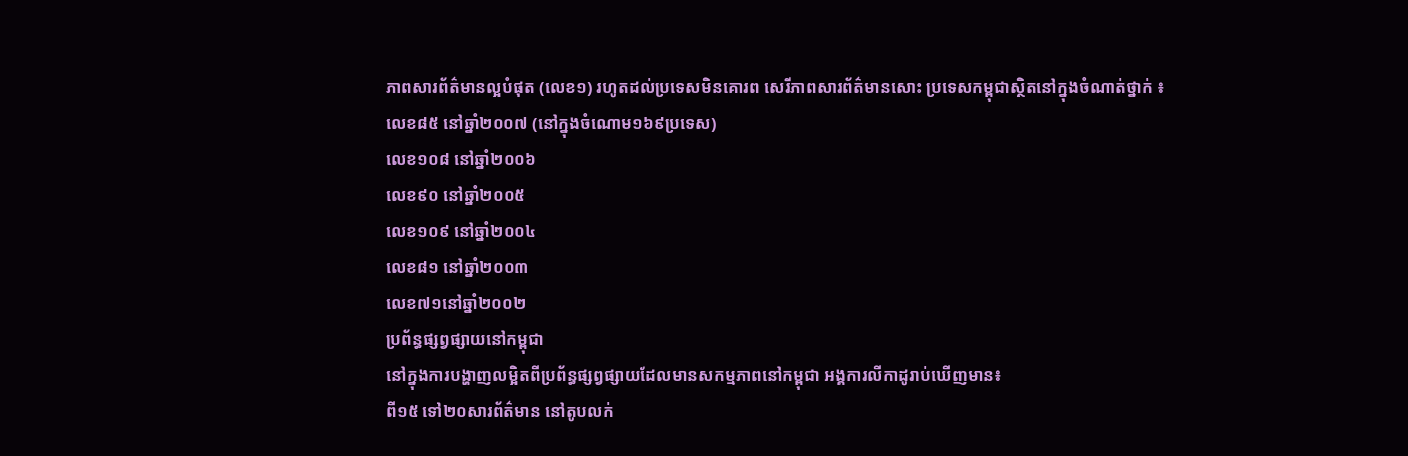ភាពសារព័ត៌មានល្អបំផុត (លេខ១) រហូតដល់ប្រទេសមិនគោរព សេរីភាពសារព័ត៌មានសោះ ប្រទេសកម្ពុជាស្ថិតនៅក្នុងចំណាត់ថ្នាក់ ៖
លេខ៨៥ នៅឆ្នាំ២០០៧ (នៅក្នុងចំណោម១៦៩ប្រទេស)
លេខ១០៨ នៅឆ្នាំ២០០៦
លេខ៩០ នៅឆ្នាំ២០០៥
លេខ១០៩ នៅឆ្នាំ២០០៤
លេខ៨១ នៅឆ្នាំ២០០៣
លេខ៧១នៅឆ្នាំ២០០២
ប្រព័ន្ធផ្សព្វផ្សាយនៅកម្ពុជា
នៅក្នុងការបង្ហាញលម្អិតពីប្រព័ន្ធផ្សព្វផ្សាយដែលមានសកម្មភាពនៅកម្ពុជា អង្គការលីកាដូរាប់ឃើញមាន៖
ពី១៥ ទៅ២០សារព័ត៌មាន នៅតូបលក់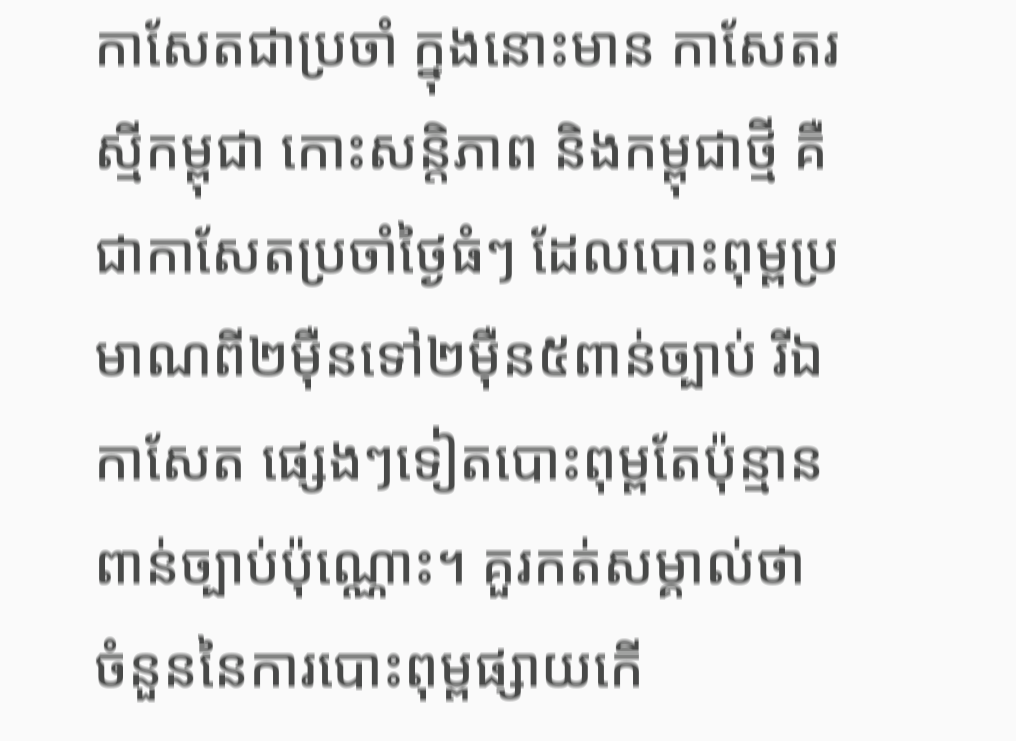កាសែតជាប្រចាំ ក្នុងនោះមាន កាសែតរស្មីកម្ពុជា កោះសន្តិភាព និងកម្ពុជាថ្មី គឺជាកាសែតប្រចាំថ្ងៃធំៗ ដែលបោះពុម្ពប្រមាណពី២ម៉ឺនទៅ២ម៉ឺន៥ពាន់ច្បាប់ រីឯកាសែត ផ្សេងៗទៀតបោះពុម្ពតែប៉ុន្មានពាន់ច្បាប់ប៉ុណ្ណោះ។ គួរកត់សម្គាល់ថា ចំនួននៃការបោះពុម្ពផ្សាយកើ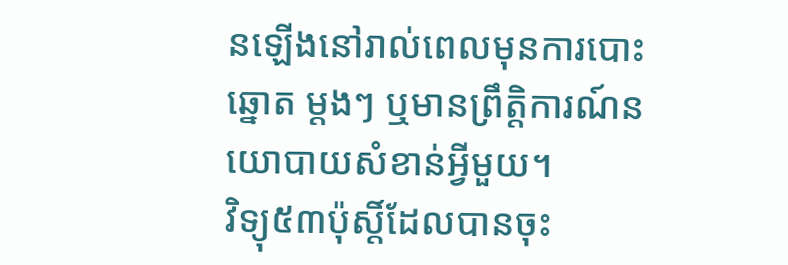នឡើងនៅរាល់ពេលមុនការបោះឆ្នោត ម្តងៗ ឬមានព្រឹត្តិការណ៍នយោបាយសំខាន់អ្វីមួយ។
វិទ្យុ៥៣ប៉ុស្តិ៍ដែលបានចុះ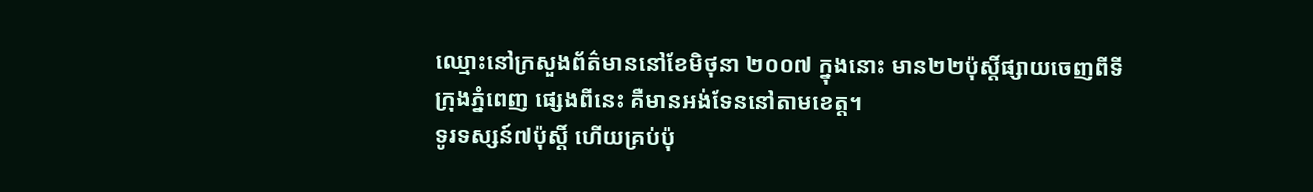ឈ្មោះនៅក្រសួងព័ត៌មាននៅខែមិថុនា ២០០៧ ក្នុងនោះ មាន២២ប៉ុស្តិ៍ផ្សាយចេញពីទីក្រុងភ្នំពេញ ផ្សេងពីនេះ គឺមានអង់ទែននៅតាមខេត្ត។
ទូរទស្សន៍៧ប៉ុស្តិ៍ ហើយគ្រប់ប៉ុ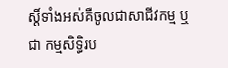ស្តិ៍ទាំងអស់គឺចូលជាសាជីវកម្ម ឬជា កម្មសិទ្ធិរប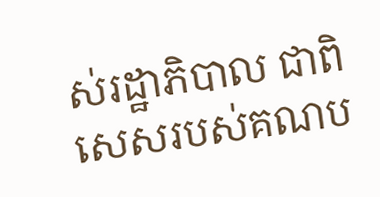ស់រដ្ឋាភិបាល ជាពិសេសរបស់គណប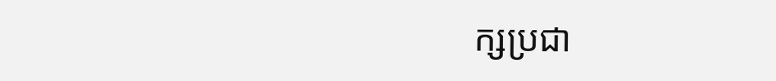ក្សប្រជា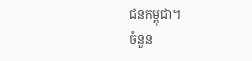ជនកម្ពុជា។
ចំនួន